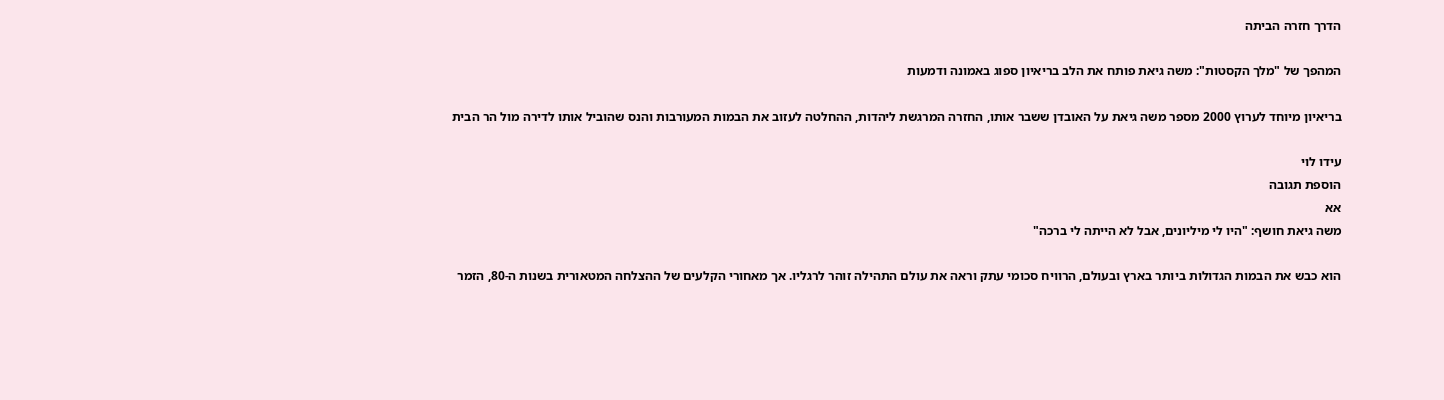הדרך חזרה הביתה

המהפך של "מלך הקסטות": משה גיאת פותח את הלב בריאיון ספוג באמונה ודמעות

בריאיון מיוחד לערוץ 2000 מספר משה גיאת על האובדן ששבר אותו, החזרה המרגשת ליהדות, ההחלטה לעזוב את הבמות המעורבות והנס שהוביל אותו לדירה מול הר הבית

עידו לוי
הוספת תגובה
אא
משה גיאת חושף: "היו לי מיליונים, אבל לא הייתה לי ברכה"

הוא כבש את הבמות הגדולות ביותר בארץ ובעולם, הרוויח סכומי עתק וראה את עולם התהילה זוהר לרגליו. אך מאחורי הקלעים של ההצלחה המטאורית בשנות ה-80, הזמר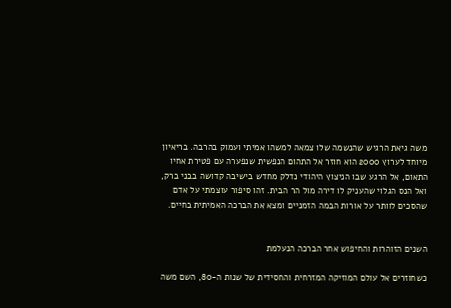משה גיאת הרגיש שהנשמה שלו צמאה למשהו אמיתי ועמוק בהרבה. בריאיון מיוחד לערוץ 2000 הוא חוזר אל התהום הנפשית שנפערה עם פטירת אחיו התאום, אל הרגע שבו הניצוץ היהודי נדלק מחדש בישיבה קדושה בבני ברק, ואל הנס הגלוי שהעניק לו דירה מול הר הבית. זהו סיפור עוצמתי על אדם שהסכים לוותר על אורות הבמה הזמניים ומצא את הברכה האמיתית בחיים.


השנים הזוהרות והחיפוש אחר הברכה הנעלמת

כשחוזרים אל עולם המוזיקה המזרחית והחסידית של שנות ה-80, השם משה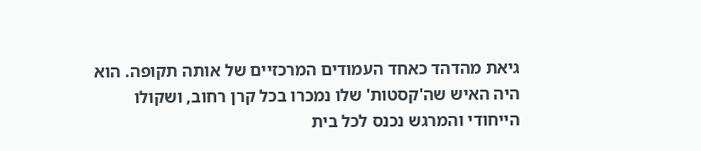גיאת מהדהד כאחד העמודים המרכזיים של אותה תקופה. הוא היה האיש שה'קסטות' שלו נמכרו בכל קרן רחוב, ושקולו הייחודי והמרגש נכנס לכל בית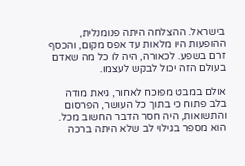בישראל. ההצלחה היתה פנומנלית, ההופעות היו מלאות עד אפס מקום, והכסף זרם בשפע. לכאורה, היה לו כל מה שאדם בעולם הזה יכול לבקש לעצמו.

אולם במבט מפוכח לאחור, גיאת מודה בלב פתוח כי בתוך כל העושר, הפרסום והתשואות, היה חסר הדבר החשוב מכל. הוא מספר בגילוי לב שלא היתה ברכה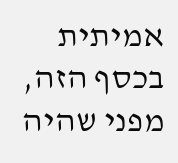אמיתית בכסף הזה, מפני שהיה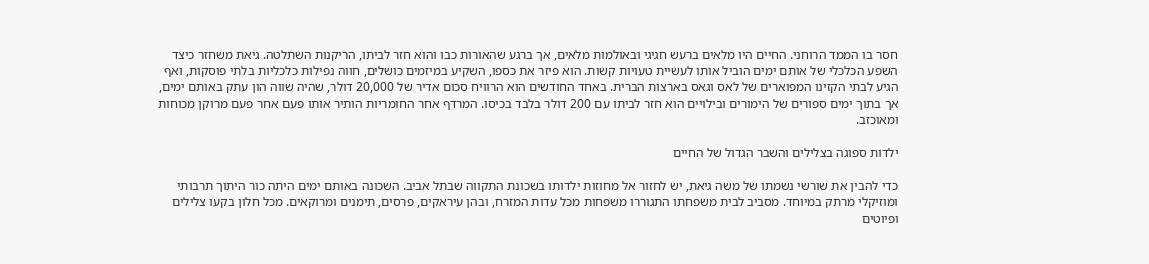חסר בו הממד הרוחני. החיים היו מלאים ברעש חגיגי ובאולמות מלאים, אך ברגע שהאורות כבו והוא חזר לביתו, הריקנות השתלטה. גיאת משחזר כיצד השפע הכלכלי של אותם ימים הוביל אותו לעשיית טעויות קשות. הוא פיזר את כספו, השקיע במיזמים כושלים, חווה נפילות כלכליות בלתי פוסקות, ואף הגיע לבתי הקזינו המפוארים של לאס וגאס בארצות הברית. באחד החודשים הוא הרוויח סכום אדיר של 20,000 דולר, שהיה שווה הון עתק באותם ימים, אך בתוך ימים ספורים של הימורים ובילויים הוא חזר לביתו עם 200 דולר בלבד בכיסו. המרדף אחר החומריות הותיר אותו פעם אחר פעם מרוקן מכוחות ומאוכזב.

ילדות ספוגה בצלילים והשבר הגדול של החיים

כדי להבין את שורשי נשמתו של משה גיאת, יש לחזור אל מחוזות ילדותו בשכונת התקווה שבתל אביב. השכונה באותם ימים היתה כור היתוך תרבותי ומוזיקלי מרתק במיוחד. מסביב לבית משפחתו התגוררו משפחות מכל עדות המזרח, ובהן עיראקים, פרסים, תימנים ומרוקאים. מכל חלון בקעו צלילים ופיוטים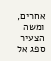אחרים, ומשה הצעיר ספג אל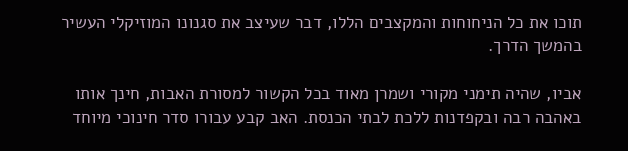תוכו את כל הניחוחות והמקצבים הללו, דבר שעיצב את סגנונו המוזיקלי העשיר בהמשך הדרך.

אביו, שהיה תימני מקורי ושמרן מאוד בכל הקשור למסורת האבות, חינך אותו באהבה רבה ובקפדנות ללכת לבתי הכנסת. האב קבע עבורו סדר חינוכי מיוחד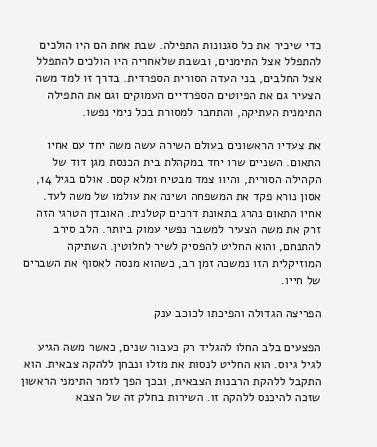כדי שיכיר את כל סגנונות התפילה. שבת אחת הם היו הולכים להתפלל אצל התימנים, ובשבת שלאחריה היו הולכים להתפלל אצל החלבים, בני העדה הסורית הספרדית. בדרך זו למד משה הצעיר גם את הפיוטים הספרדיים העמוקים וגם את התפילה התימנית העתיקה, והתחבר למסורת בכל נימי נפשו.

את צעדיו הראשונים בעולם השירה עשה משה יחד עם אחיו התאום. השניים שרו יחד במקהלת בית הכנסת מגן דוד של הקהילה הסורית, והיוו צמד מבטיח ומלא קסם. אולם בגיל 14, אסון נורא פקד את המשפחה ושינה את עולמו של משה לעד. אחיו התאום נהרג בתאונת דרכים קטלנית. האובדן הטרגי הזה זרק את משה הצעיר למשבר נפשי עמוק ביותר. הלב סירב להתנחם, והוא החליט להפסיק לשיר לחלוטין. השתיקה המוזיקלית הזו נמשכה זמן רב, כשהוא מנסה לאסוף את השברים של חייו.

הפריצה הגדולה והפיכתו לכוכב ענק

הפצעים בלב החלו להגליד רק כעבור שנים, כאשר משה הגיע לגיל גיוס. הוא החליט לנסות את מזלו ונבחן ללהקה צבאית. הוא התקבל ללהקת הרבנות הצבאית, ובכך הפך לזמר התימני הראשון שזכה להיכנס ללהקה זו. השירות בחלק זה של הצבא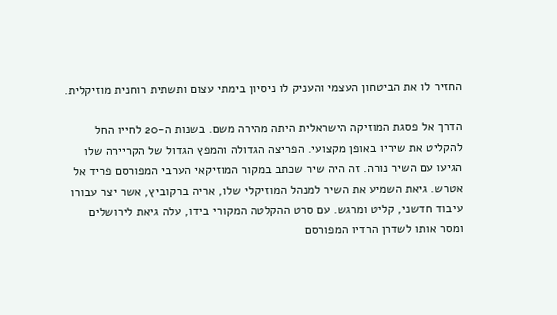החזיר לו את הביטחון העצמי והעניק לו ניסיון בימתי עצום ותשתית רוחנית מוזיקלית.

הדרך אל פסגת המוזיקה הישראלית היתה מהירה משם. בשנות ה-20 לחייו החל להקליט את שיריו באופן מקצועי. הפריצה הגדולה והמפץ הגדול של הקריירה שלו הגיעו עם השיר נורה. זה היה שיר שכתב במקור המוזיקאי הערבי המפורסם פריד אל אטרש. גיאת השמיע את השיר למנהל המוזיקלי שלו, אריה ברקוביץ, אשר יצר עבורו עיבוד חדשני, קליט ומרגש. עם סרט ההקלטה המקורי בידו, עלה גיאת לירושלים ומסר אותו לשדרן הרדיו המפורסם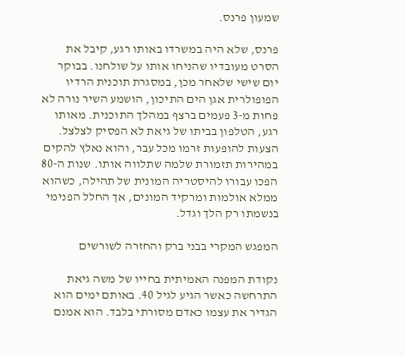שמעון פרנס.

פרנס, שלא היה במשרדו באותו רגע, קיבל את הסרט מעובדיו שהניחו אותו על שולחנו. בבוקר יום שישי שלאחר מכן, במסגרת תוכנית הרדיו הפופולרית אגן הים התיכון, הושמע השיר נורה לא פחות מ-3 פעמים ברצף במהלך התוכנית. מאותו רגע, הטלפון בביתו של גיאת לא הפסיק לצלצל. הצעות להופעות זרמו מכל עבר, והוא נאלץ להקים במהירות תזמורת שלמה שתלווה אותו. שנות ה-80 הפכו עבורו להיסטריה המונית של תהילה, כשהוא ממלא אולמות ומרקיד המונים, אך החלל הפנימי בנשמתו רק הלך וגדל.

המפגש המקרי בבני ברק והחזרה לשורשים

נקודת המפנה האמיתית בחייו של משה גיאת התרחשה כאשר הגיע לגיל 40. באותם ימים הוא הגדיר את עצמו כאדם מסורתי בלבד. הוא אמנם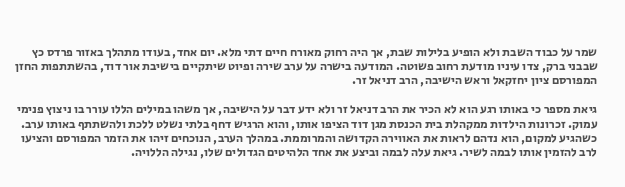שמר על כבוד השבת ולא הופיע בלילות שבת, אך היה רחוק מאורח חיים דתי מלא. יום אחד, בעודו מתהלך באזור פרדס כץ שבבני ברק, צדו עיניו מודעת רחוב פשוטה. המודעה בישרה על ערב שירה ופיוט שיתקיים בישיבת אור דוד, בהשתתפות החזן המפורסם ציון יחזקאל וראש הישיבה, הרב דניאל זר.

גיאת מספר כי באותו רגע הוא לא הכיר את הרב דניאל זר ולא ידע דבר על הישיבה, אך משהו במילים הללו עורר בו ניצוץ פנימי עמוק. זכרונות הילדות ממקהלת בית הכנסת מגן דוד הציפו אותו, והוא הרגיש דחף בלתי נשלט ללכת ולהשתתף באותו ערב. כשהגיע למקום, הוא נדהם לראות את האווירה הקדושה והמרוממת. במהלך הערב, הנוכחים זיהו את הזמר המפורסם והציעו לרב להזמין אותו לבמה לשיר. גיאת עלה לבמה וביצע את אחד הלהיטים הגדולים שלו, נגילה הללויה.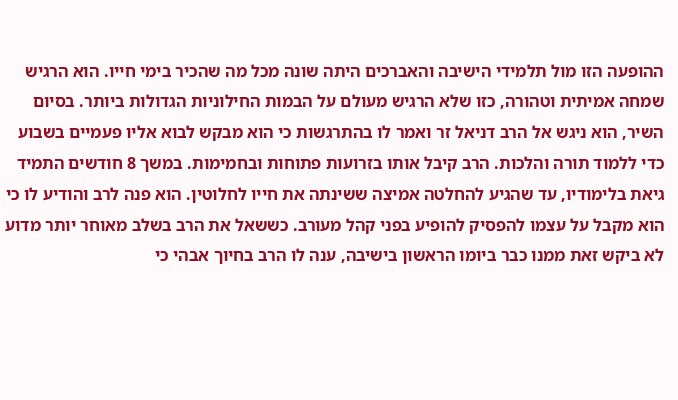ההופעה הזו מול תלמידי הישיבה והאברכים היתה שונה מכל מה שהכיר בימי חייו. הוא הרגיש שמחה אמיתית וטהורה, כזו שלא הרגיש מעולם על הבמות החילוניות הגדולות ביותר. בסיום השיר, הוא ניגש אל הרב דניאל זר ואמר לו בהתרגשות כי הוא מבקש לבוא אליו פעמיים בשבוע כדי ללמוד תורה והלכות. הרב קיבל אותו בזרועות פתוחות ובחמימות. במשך 8 חודשים התמיד גיאת בלימודיו, עד שהגיע להחלטה אמיצה ששינתה את חייו לחלוטין. הוא פנה לרב והודיע לו כי הוא מקבל על עצמו להפסיק להופיע בפני קהל מעורב. כששאל את הרב בשלב מאוחר יותר מדוע לא ביקש זאת ממנו כבר ביומו הראשון בישיבה, ענה לו הרב בחיוך אבהי כי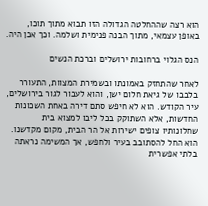הוא רצה שההחלטה הגדולה הזו תבוא מתוך תוכו, באופן עצמאי, מתוך הבנה פנימית ושלמה. וכך אכן היה.

הנס הגלוי ברחובות ירושלים וברכת הנשים

לאחר שהתחזק באמונתו ובשמירת המצוות, התעורר בלבבו של גיאת חלום ישן, והוא לעבור לגור בירושלים, עיר הקודש. הוא לא חיפש סתם דירה באחת השכונות החדשות, אלא השתוקק בכל ליבו למצוא בית שחלונותיו צופים ישירות אל הר הבית, מקום מקדשנו. הוא החל להסתובב בעיר ולחפש, אך המשימה נראתה בלתי אפשרית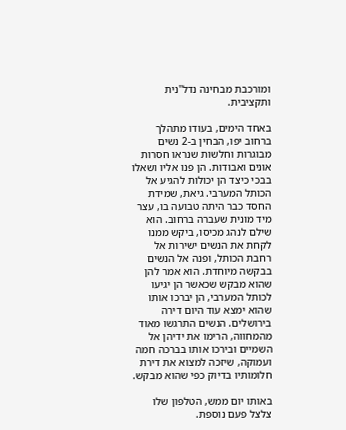ומורכבת מבחינה נדל"נית ותקציבית.

באחד הימים, בעודו מתהלך ברחוב יפו, הבחין ב-2 נשים מבוגרות וחלשות שנראו חסרות אונים ואבודות. הן פנו אליו ושאלו בבכי כיצד הן יכולות להגיע אל הכותל המערבי. גיאת, שמידת החסד כבר היתה טבועה בו, עצר מיד מונית שעברה ברחוב. הוא שילם לנהג מכיסו, ביקש ממנו לקחת את הנשים ישירות אל רחבת הכותל, ופנה אל הנשים בבקשה מיוחדת. הוא אמר להן שהוא מבקש שכאשר הן יגיעו לכותל המערבי, הן יברכו אותו שהוא ימצא עוד היום דירה בירושלים. הנשים התרגשו מאוד מהמחווה, הרימו את ידיהן אל השמיים ובירכו אותו בברכה חמה ועמוקה, שיזכה למצוא את דירת חלומותיו בדיוק כפי שהוא מבקש.

באותו יום ממש, הטלפון שלו צלצל פעם נוספת.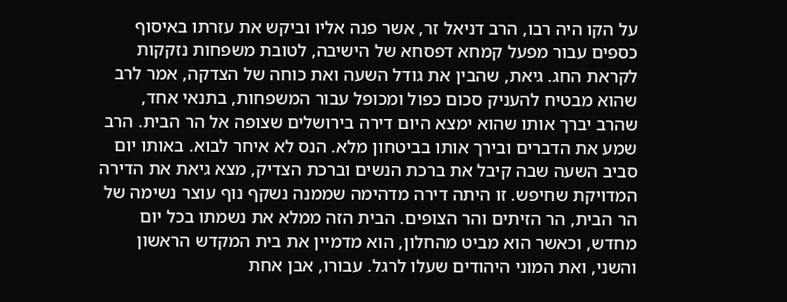על הקו היה רבו, הרב דניאל זר, אשר פנה אליו וביקש את עזרתו באיסוף כספים עבור מפעל קמחא דפסחא של הישיבה, לטובת משפחות נזקקות לקראת החג. גיאת, שהבין את גודל השעה ואת כוחה של הצדקה, אמר לרב שהוא מבטיח להעניק סכום כפול ומכופל עבור המשפחות, בתנאי אחד, שהרב יברך אותו שהוא ימצא היום דירה בירושלים שצופה אל הר הבית. הרב שמע את הדברים ובירך אותו בביטחון מלא. הנס לא איחר לבוא. באותו יום סביב השעה שבה קיבל את ברכת הנשים וברכת הצדיק, מצא גיאת את הדירה המדויקת שחיפש. זו היתה דירה מדהימה שממנה נשקף נוף עוצר נשימה של הר הבית, הר הזיתים והר הצופים. הבית הזה ממלא את נשמתו בכל יום מחדש, וכאשר הוא מביט מהחלון, הוא מדמיין את בית המקדש הראשון והשני, ואת המוני היהודים שעלו לרגל. עבורו, אבן אחת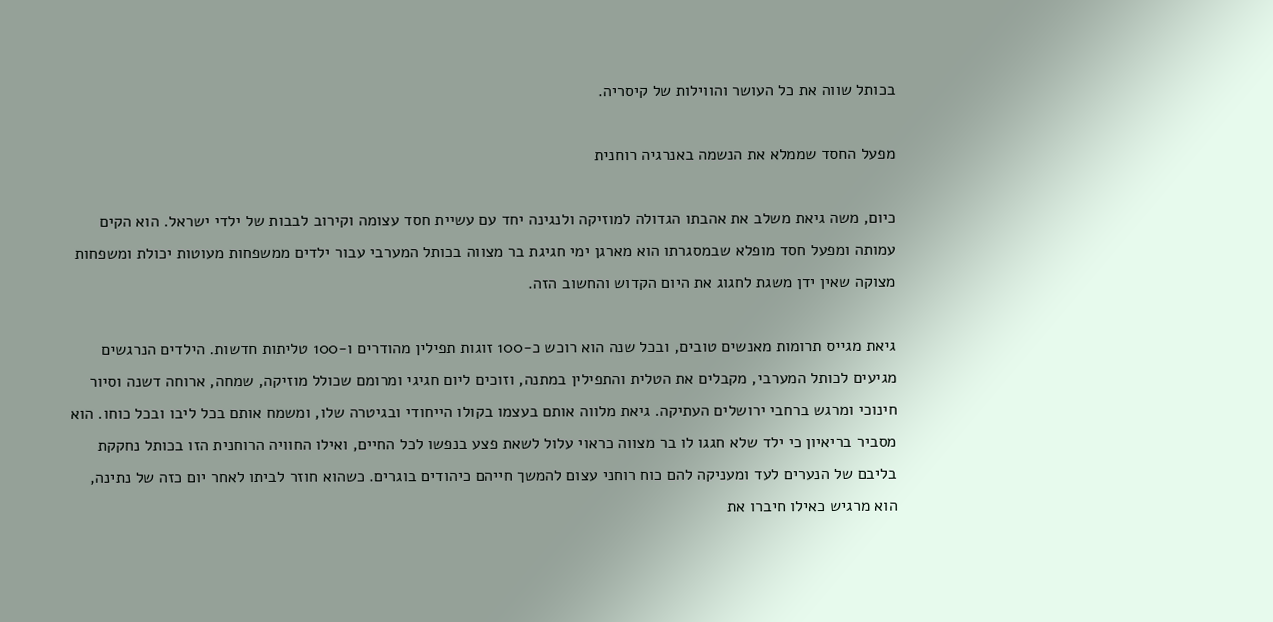בכותל שווה את כל העושר והווילות של קיסריה.

מפעל החסד שממלא את הנשמה באנרגיה רוחנית

כיום, משה גיאת משלב את אהבתו הגדולה למוזיקה ולנגינה יחד עם עשיית חסד עצומה וקירוב לבבות של ילדי ישראל. הוא הקים עמותה ומפעל חסד מופלא שבמסגרתו הוא מארגן ימי חגיגת בר מצווה בכותל המערבי עבור ילדים ממשפחות מעוטות יכולת ומשפחות מצוקה שאין ידן משגת לחגוג את היום הקדוש והחשוב הזה.

גיאת מגייס תרומות מאנשים טובים, ובכל שנה הוא רוכש כ-100 זוגות תפילין מהודרים ו-100 טליתות חדשות. הילדים הנרגשים מגיעים לכותל המערבי, מקבלים את הטלית והתפילין במתנה, וזוכים ליום חגיגי ומרומם שכולל מוזיקה, שמחה, ארוחה דשנה וסיור חינוכי ומרגש ברחבי ירושלים העתיקה. גיאת מלווה אותם בעצמו בקולו הייחודי ובגיטרה שלו, ומשמח אותם בכל ליבו ובכל כוחו. הוא מסביר בריאיון כי ילד שלא חגגו לו בר מצווה כראוי עלול לשאת פצע בנפשו לכל החיים, ואילו החוויה הרוחנית הזו בכותל נחקקת בליבם של הנערים לעד ומעניקה להם כוח רוחני עצום להמשך חייהם כיהודים בוגרים. כשהוא חוזר לביתו לאחר יום כזה של נתינה, הוא מרגיש כאילו חיברו את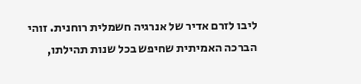ליבו לזרם אדיר של אנרגיה חשמלית רוחנית. זוהי הברכה האמיתית שחיפש בכל שנות תהילתו,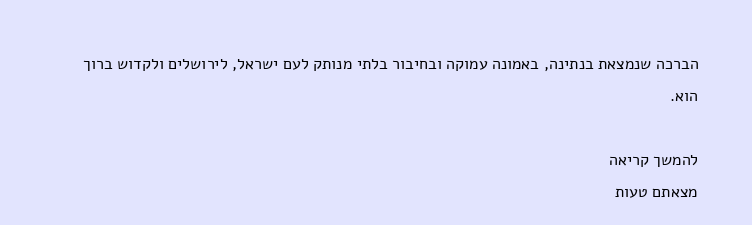הברכה שנמצאת בנתינה, באמונה עמוקה ובחיבור בלתי מנותק לעם ישראל, לירושלים ולקדוש ברוך הוא.

להמשך קריאה
מצאתם טעות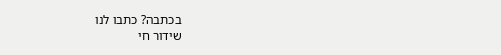בכתבה? כתבו לנו
שידור חי